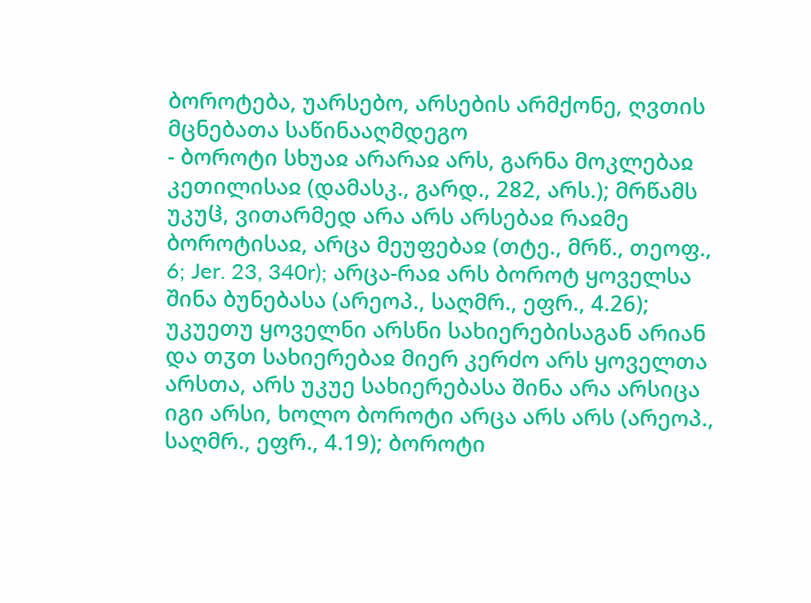ბოროტება, უარსებო, არსების არმქონე, ღვთის მცნებათა საწინააღმდეგო
- ბოროტი სხუაჲ არარაჲ არს, გარნა მოკლებაჲ კეთილისაჲ (დამასკ., გარდ., 282, არს.); მრწამს უკუჱ, ვითარმედ არა არს არსებაჲ რაჲმე ბოროტისაჲ, არცა მეუფებაჲ (თტე., მრწ., თეოფ., 6; Jer. 23, 340r); არცა-რაჲ არს ბოროტ ყოველსა შინა ბუნებასა (არეოპ., საღმრ., ეფრ., 4.26); უკუეთუ ყოველნი არსნი სახიერებისაგან არიან და თჳთ სახიერებაჲ მიერ კერძო არს ყოველთა არსთა, არს უკუე სახიერებასა შინა არა არსიცა იგი არსი, ხოლო ბოროტი არცა არს არს (არეოპ., საღმრ., ეფრ., 4.19); ბოროტი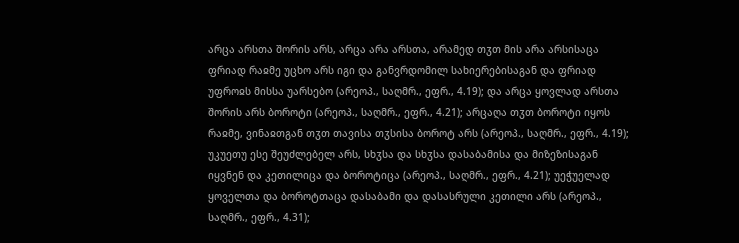არცა არსთა შორის არს, არცა არა არსთა, არამედ თჳთ მის არა არსისაცა ფრიად რაჲმე უცხო არს იგი და განვრდომილ სახიერებისაგან და ფრიად უფროჲს მისსა უარსებო (არეოპ., საღმრ., ეფრ., 4.19); და არცა ყოვლად არსთა შორის არს ბოროტი (არეოპ., საღმრ., ეფრ., 4.21); არცაღა თჳთ ბოროტი იყოს რაჲმე, ვინაჲთგან თჳთ თავისა თჳსისა ბოროტ არს (არეოპ., საღმრ., ეფრ., 4.19); უკუეთუ ესე შეუძლებელ არს, სხჳსა და სხჳსა დასაბამისა და მიზეზისაგან იყვნენ და კეთილიცა და ბოროტიცა (არეოპ., საღმრ., ეფრ., 4.21); უეჭუელად ყოველთა და ბოროტთაცა დასაბამი და დასასრული კეთილი არს (არეოპ., საღმრ., ეფრ., 4.31);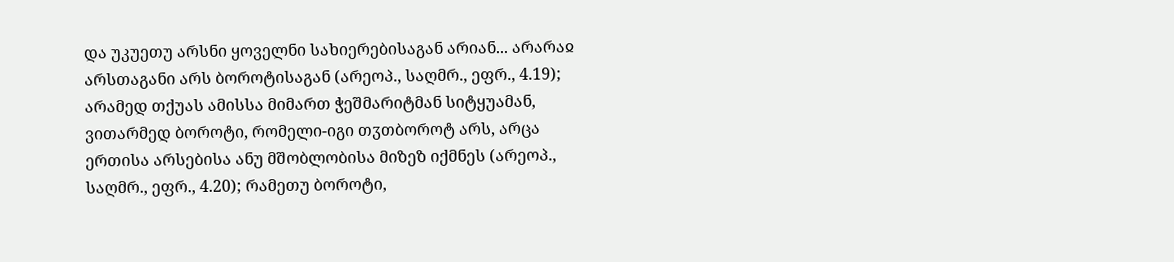და უკუეთუ არსნი ყოველნი სახიერებისაგან არიან... არარაჲ არსთაგანი არს ბოროტისაგან (არეოპ., საღმრ., ეფრ., 4.19); არამედ თქუას ამისსა მიმართ ჭეშმარიტმან სიტყუამან, ვითარმედ ბოროტი, რომელი-იგი თჳთბოროტ არს, არცა ერთისა არსებისა ანუ მშობლობისა მიზეზ იქმნეს (არეოპ., საღმრ., ეფრ., 4.20); რამეთუ ბოროტი,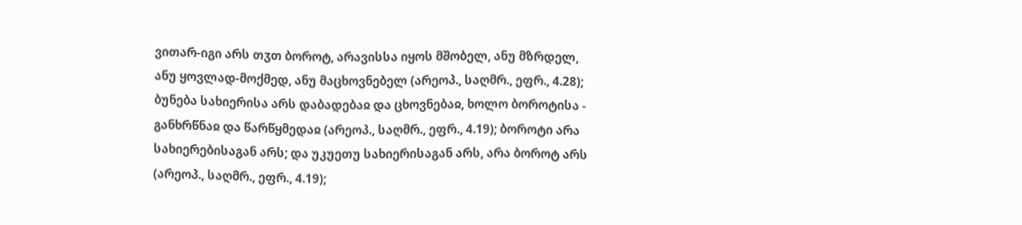ვითარ-იგი არს თჳთ ბოროტ, არავისსა იყოს მშობელ, ანუ მზრდელ, ანუ ყოვლად-მოქმედ, ანუ მაცხოვნებელ (არეოპ., საღმრ., ეფრ., 4.28); ბუნება სახიერისა არს დაბადებაჲ და ცხოვნებაჲ, ხოლო ბოროტისა - განხრწნაჲ და წარწყმედაჲ (არეოპ., საღმრ., ეფრ., 4.19); ბოროტი არა სახიერებისაგან არს; და უკუეთუ სახიერისაგან არს, არა ბოროტ არს (არეოპ., საღმრ., ეფრ., 4.19);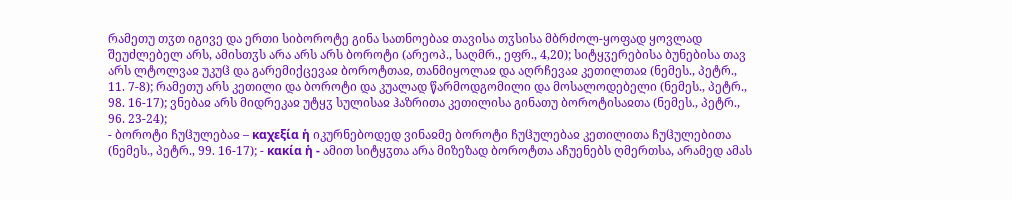რამეთუ თჳთ იგივე და ერთი სიბოროტე გინა სათნოებაჲ თავისა თჳსისა მბრძოლ-ყოფად ყოვლად შეუძლებელ არს, ამისთჳს არა არს არს ბოროტი (არეოპ., საღმრ., ეფრ., 4,20); სიტყჳერებისა ბუნებისა თავ არს ლტოლვაჲ უკუჱ და გარემიქცევაჲ ბოროტთაჲ, თანმიყოლაჲ და აღრჩევაჲ კეთილთაჲ (ნემეს., პეტრ., 11. 7-8); რამეთუ არს კეთილი და ბოროტი და კუალად წარმოდგომილი და მოსალოდებელი (ნემეს., პეტრ., 98. 16-17); ვნებაჲ არს მიდრეკაჲ უტყჳ სულისაჲ ჰაზრითა კეთილისა გინათუ ბოროტისაჲთა (ნემეს., პეტრ., 96. 23-24);
- ბოროტი ჩუჱულებაჲ – καχεξία ἡ იკურნებოდედ ვინაჲმე ბოროტი ჩუჱულებაჲ კეთილითა ჩუჱულებითა (ნემეს., პეტრ., 99. 16-17); - κακία ἡ - ამით სიტყჳთა არა მიზეზად ბოროტთა აჩუენებს ღმერთსა, არამედ ამას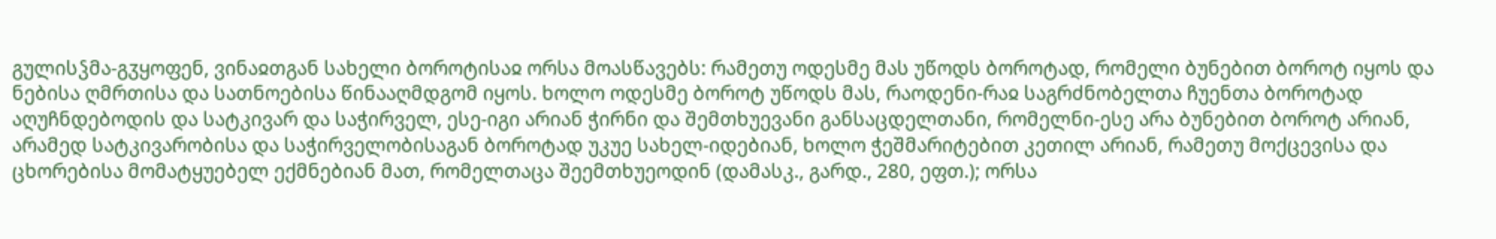გულისჴმა-გჳყოფენ, ვინაჲთგან სახელი ბოროტისაჲ ორსა მოასწავებს: რამეთუ ოდესმე მას უწოდს ბოროტად, რომელი ბუნებით ბოროტ იყოს და ნებისა ღმრთისა და სათნოებისა წინააღმდგომ იყოს. ხოლო ოდესმე ბოროტ უწოდს მას, რაოდენი-რაჲ საგრძნობელთა ჩუენთა ბოროტად აღუჩნდებოდის და სატკივარ და საჭირველ, ესე-იგი არიან ჭირნი და შემთხუევანი განსაცდელთანი, რომელნი-ესე არა ბუნებით ბოროტ არიან, არამედ სატკივარობისა და საჭირველობისაგან ბოროტად უკუე სახელ-იდებიან, ხოლო ჭეშმარიტებით კეთილ არიან, რამეთუ მოქცევისა და ცხორებისა მომატყუებელ ექმნებიან მათ, რომელთაცა შეემთხუეოდინ (დამასკ., გარდ., 280, ეფთ.); ორსა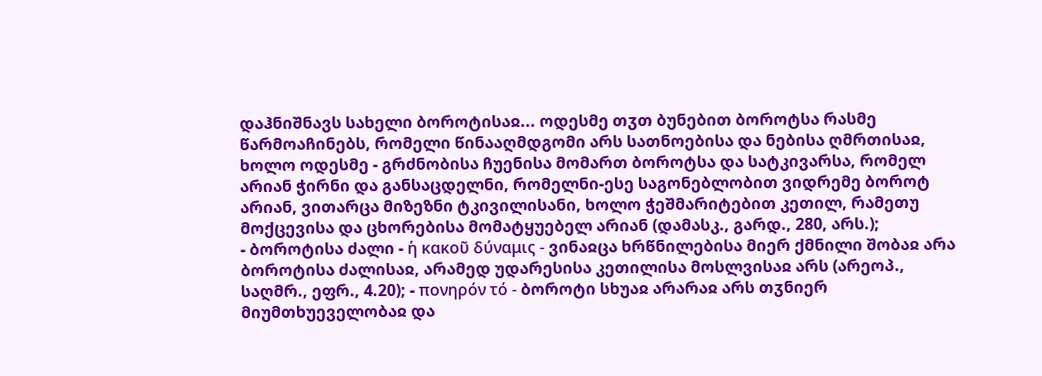დაჰნიშნავს სახელი ბოროტისაჲ... ოდესმე თჳთ ბუნებით ბოროტსა რასმე წარმოაჩინებს, რომელი წინააღმდგომი არს სათნოებისა და ნებისა ღმრთისაჲ, ხოლო ოდესმე - გრძნობისა ჩუენისა მომართ ბოროტსა და სატკივარსა, რომელ არიან ჭირნი და განსაცდელნი, რომელნი-ესე საგონებლობით ვიდრემე ბოროტ არიან, ვითარცა მიზეზნი ტკივილისანი, ხოლო ჭეშმარიტებით კეთილ, რამეთუ მოქცევისა და ცხორებისა მომატყუებელ არიან (დამასკ., გარდ., 280, არს.);
- ბოროტისა ძალი - ἡ κακοῦ δύναμις - ვინაჲცა ხრწნილებისა მიერ ქმნილი შობაჲ არა ბოროტისა ძალისაჲ, არამედ უდარესისა კეთილისა მოსლვისაჲ არს (არეოპ., საღმრ., ეფრ., 4.20); - πονηρόν τό - ბოროტი სხუაჲ არარაჲ არს თჳნიერ მიუმთხუეველობაჲ და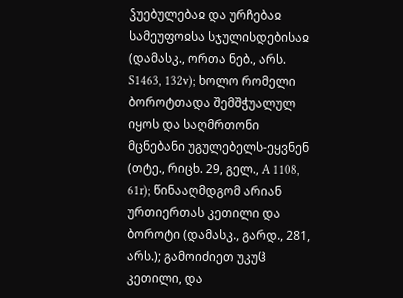ჴუებულებაჲ და ურჩებაჲ სამეუფოჲსა სჯულისდებისაჲ (დამასკ., ორთა ნებ., არს. S1463, 132v); ხოლო რომელი ბოროტთადა შემშჭუალულ იყოს და საღმრთონი მცნებანი უგულებელს-ეყვნენ (თტე., რიცხ. 29, გელ., A 1108, 61r); წინააღმდგომ არიან ურთიერთას კეთილი და ბოროტი (დამასკ., გარდ., 281, არს.); გამოიძიეთ უკუჱ კეთილი, და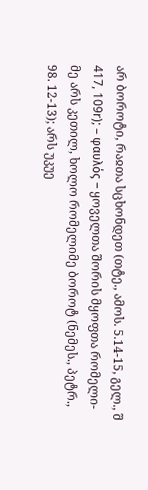არ ბოროტი, რაჲთა სცხონდეთ (თტე., ამოს. 5.14-15, გელ., შ 417, 109r); – φαυλός – ყოველთა შორის მყოფთა რომელი-მე არს კეთილ, ხოლო რომელიმე ბოროტ (ნემეს., პეტრ., 98. 12-13); არს უკუე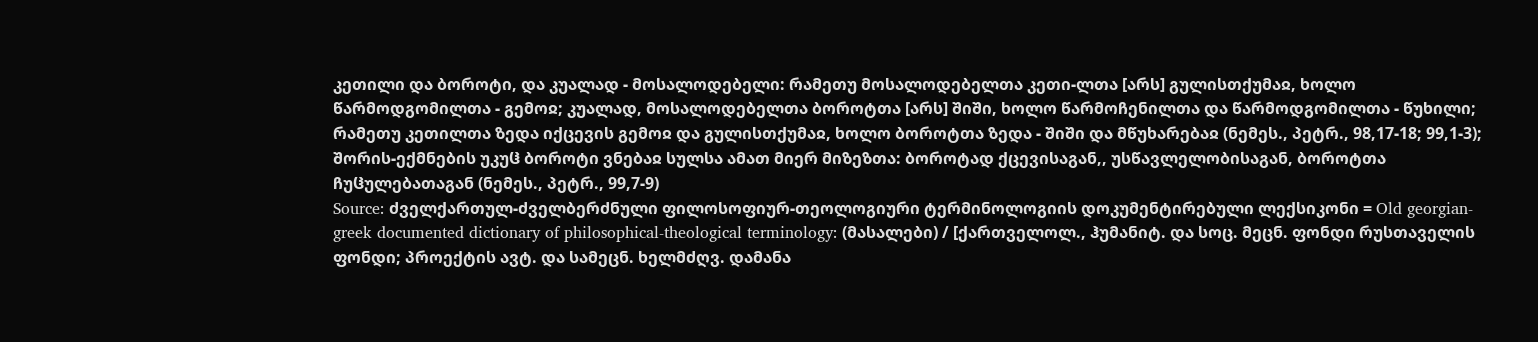კეთილი და ბოროტი, და კუალად - მოსალოდებელი: რამეთუ მოსალოდებელთა კეთი-ლთა [არს] გულისთქუმაჲ, ხოლო წარმოდგომილთა - გემოჲ; კუალად, მოსალოდებელთა ბოროტთა [არს] შიში, ხოლო წარმოჩენილთა და წარმოდგომილთა - წუხილი; რამეთუ კეთილთა ზედა იქცევის გემოჲ და გულისთქუმაჲ, ხოლო ბოროტთა ზედა - შიში და მწუხარებაჲ (ნემეს., პეტრ., 98,17-18; 99,1-3); შორის-ექმნების უკუჱ ბოროტი ვნებაჲ სულსა ამათ მიერ მიზეზთა: ბოროტად ქცევისაგან,, უსწავლელობისაგან, ბოროტთა ჩუჱულებათაგან (ნემეს., პეტრ., 99,7-9)
Source: ძველქართულ-ძველბერძნული ფილოსოფიურ-თეოლოგიური ტერმინოლოგიის დოკუმენტირებული ლექსიკონი = Old georgian-greek documented dictionary of philosophical-theological terminology: (მასალები) / [ქართველოლ., ჰუმანიტ. და სოც. მეცნ. ფონდი რუსთაველის ფონდი; პროექტის ავტ. და სამეცნ. ხელმძღვ. დამანა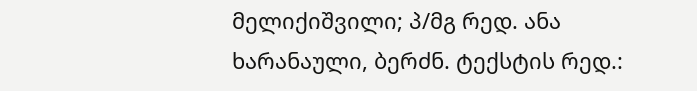მელიქიშვილი; პ/მგ რედ. ანა ხარანაული, ბერძნ. ტექსტის რედ.: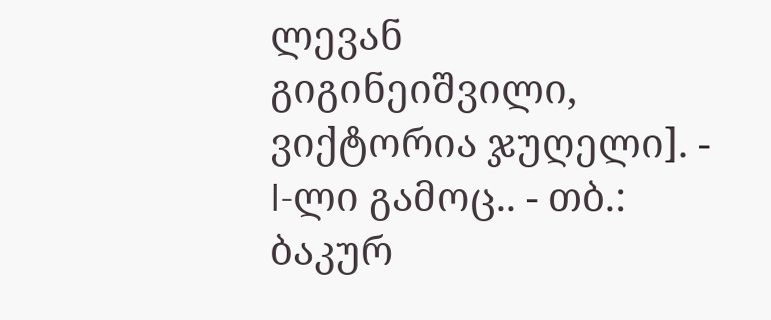ლევან გიგინეიშვილი, ვიქტორია ჯუღელი]. - I-ლი გამოც.. - თბ.: ბაკურ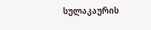სულაკაურის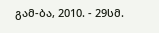გამ-ბა, 2010. - 29სმ.